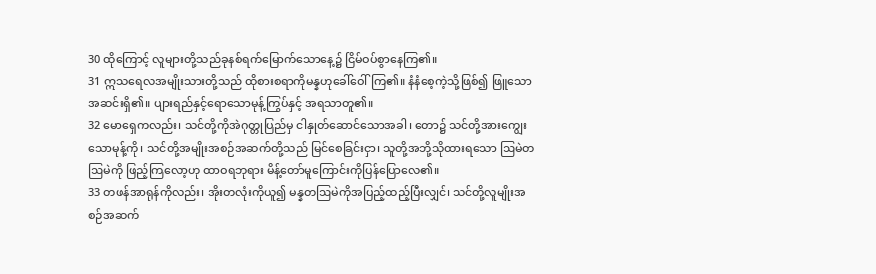30 ထိုကြောင့် လူများတို့သည်ခုနစ်ရက်မြောက်သောနေ့၌ ငြိမ်ဝပ်စွာနေကြ၏။
31 ဣသရေလအမျိုးသားတို့သည် ထိုစားစရာကိုမန္နဟုခေါ်ဝေါ်ကြ၏။ နံနံစေ့ကဲ့သို့ဖြစ်၍ ဖြူသောအဆင်းရှိ၏။ ပျားရည်နှင့်ရောသောမုန့်ကြွပ်နှင့် အရသာတူ၏။
32 မောရှေကလည်း၊ သင်တို့ကိုအဲဂုတ္တုပြည်မှ ငါနှုတ်ဆောင်သောအခါ၊ တော၌ သင်တို့အားကျွေးသောမုန့်ကို၊ သင်တို့အမျိုးအစဉ်အဆက်တို့သည် မြင်စေခြင်းငှာ၊ သူတို့အဘို့သိုထားရသော ဩမဲတဩမဲကို ဖြည့်ကြလော့ဟု ထာဝရဘုရား မိန့်တော်မူကြောင်းကိုပြန်ပြောလေ၏။
33 တဖန်အာရုန်ကိုလည်း၊ အိုးတလုံးကိုယူ၍ မန္နတဩမဲကိုအပြည့်ထည့်ပြီးလျှင်၊ သင်တို့လူမျိုးအစဉ်အဆက်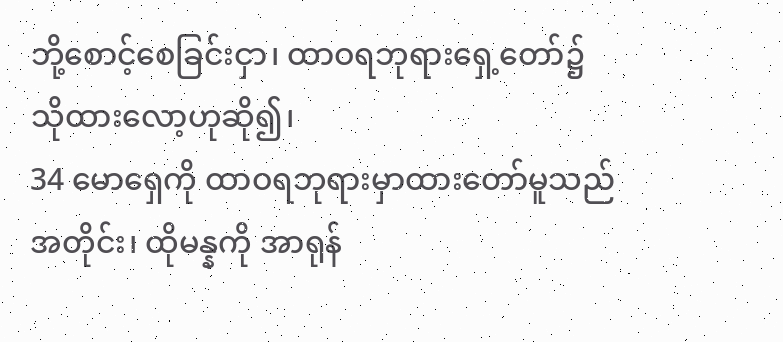ဘို့စောင့်စေခြင်းငှာ၊ ထာဝရဘုရားရှေ့တော်၌ သိုထားလော့ဟုဆို၍၊
34 မောရှေကို ထာဝရဘုရားမှာထားတော်မူသည်အတိုင်း၊ ထိုမန္နကို အာရုန်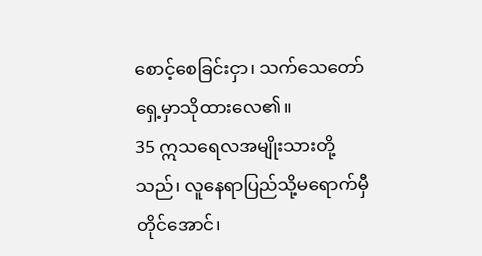စောင့်စေခြင်းငှာ၊ သက်သေတော်ရှေ့မှာသိုထားလေ၏။
35 ဣသရေလအမျိုးသားတို့သည်၊ လူနေရာပြည်သို့မရောက်မှီတိုင်အောင်၊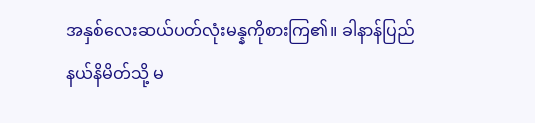အနှစ်လေးဆယ်ပတ်လုံးမန္နကိုစားကြ၏။ ခါနာန်ပြည် နယ်နိမိတ်သို့ မ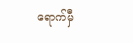ရောက်မှီ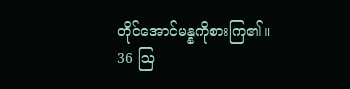တိုင်အောင်မန္နကိုစားကြ၏။
36 ဩ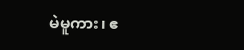မဲမူကား၊ ဧ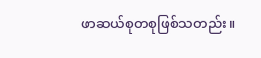ဖာဆယ်စုတစုဖြစ်သတည်း။